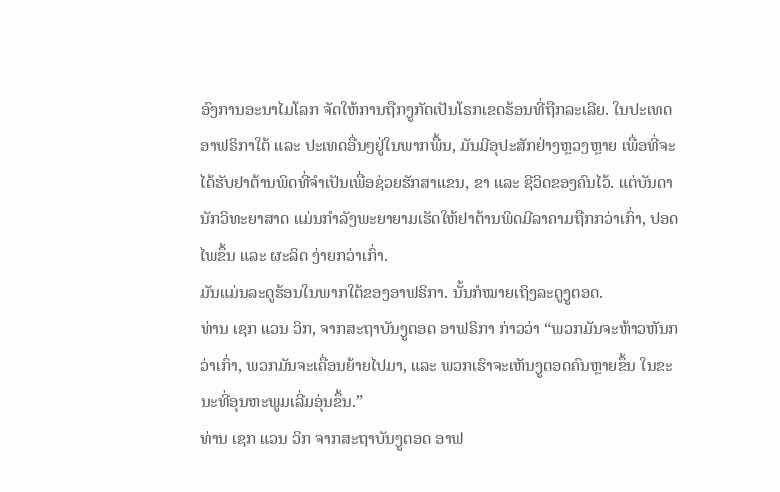ອົງການອະນາໄມໂລກ ຈັດໃຫ້ການຖືກງູກັດເປັນໂຣກເຂດຮ້ອນທີ່ຖືກລະເລີຍ. ໃນປະເທດ ອາຟຣິກາໃຕ້ ແລະ ປະເທດອື່ນໆຢູ່ໃນພາກພື້ນ, ມັນມີອຸປະສັກຢ່າງຫຼວງຫຼາຍ ເພື່ອທີ່ຈະໄດ້ຮັບຢາຕ້ານພິດທີ່ຈຳເປັນເພື່ອຊ່ວຍຮັກສາແຂນ, ຂາ ແລະ ຊີວິດຂອງຄົນໄວ້. ແຕ່ບັນດານັກວິທະຍາສາດ ແມ່ນກຳລັງພະຍາຍາມເຮັດໃຫ້ຢາຕ້ານພິດມີລາຄາມຖືກກວ່າເກົ່າ, ປອດໄພຂຶ້ນ ແລະ ຜະລິດ ງ່າຍກວ່າເກົ່າ.
ມັນແມ່ນລະດູຮ້ອນໃນພາກໃຕ້ຂອງອາຟຣິກາ. ນັ້ນກໍໝາຍເຖິງລະດູງູຕອດ.
ທ່ານ ເຊກ ແວນ ວິກ, ຈາກສະຖາບັນງູຕອດ ອາຟຣິກາ ກ່າວວ່າ “ພວກມັນຈະຫ້າວຫັນກວ່າເກົ່າ, ພວກມັນຈະເຄື່ອນຍ້າຍໄປມາ, ແລະ ພວກເຮົາຈະເຫັນງູຕອດຄົນຫຼາຍຂຶ້ນ ໃນຂະນະທີ່ອຸນຫະພູມເລີ່ມອຸ່ນຂຶ້ນ.”
ທ່ານ ເຊກ ແວນ ວິກ ຈາກສະຖາບັນງູຕອດ ອາຟ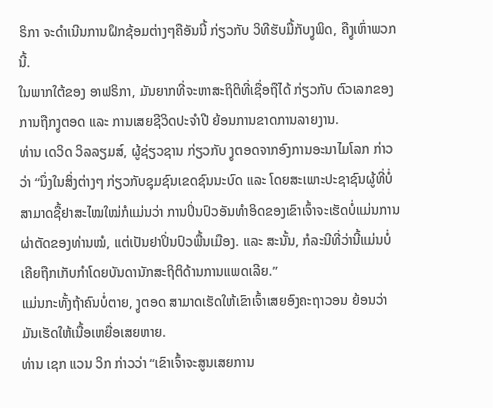ຣິກາ ຈະດຳເນີນການຝຶກຊ້ອມຕ່າງໆຄືອັນນີ້ ກ່ຽວກັບ ວິທີຮັບມື້ກັບງູພິດ, ຄືງູເຫົ່າພວກນີ້.
ໃນພາກໃຕ້ຂອງ ອາຟຣິກາ, ມັນຍາກທີ່ຈະຫາສະຖິຕິທີ່ເຊື່ອຖືໄດ້ ກ່ຽວກັບ ຕົວເລກຂອງການຖືກງູຕອດ ແລະ ການເສຍຊີວິດປະຈຳປີ ຍ້ອນການຂາດການລາຍງານ.
ທ່ານ ເດວິດ ວິລລຽມສ໌, ຜູ້ຊ່ຽວຊານ ກ່ຽວກັບ ງູຕອດຈາກອົງການອະນາໄມໂລກ ກ່າວວ່າ “ນຶ່ງໃນສິ່ງຕ່າງໆ ກ່ຽວກັບຊຸມຊົນເຂດຊົນນະບົດ ແລະ ໂດຍສະເພາະປະຊາຊົນຜູ້ທີ່ບໍ່ສາມາດຊື້ຢາສະໄໝໃໝ່ກໍແມ່ນວ່າ ການປິ່ນປົວອັນທຳອິດຂອງເຂົາເຈົ້າຈະເຮັດບໍ່ແມ່ນການຜ່າຕັດຂອງທ່ານໝໍ, ແຕ່ເປັນຢາປິ່ນປົວພື້ນເມືອງ. ແລະ ສະນັ້ນ, ກໍລະນີທີ່ວ່ານີ້ແມ່ນບໍ່ເຄີຍຖືກເກັບກຳໂດຍບັນດານັກສະຖິຕິດ້ານການແພດເລີຍ.”
ແມ່ນກະທັ້ງຖ້າຄົນບໍ່ຕາຍ, ງູຕອດ ສາມາດເຮັດໃຫ້ເຂົາເຈົ້າເສຍອົງຄະຖາວອນ ຍ້ອນວ່າ ມັນເຮັດໃຫ້ເນື້ອເຫຍື່ອເສຍຫາຍ.
ທ່ານ ເຊກ ແວນ ວິກ ກ່າວວ່າ “ເຂົາເຈົ້າຈະສູນເສຍການ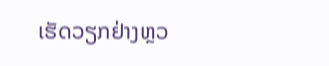ເຮັດວຽກຢ່າງຫຼວ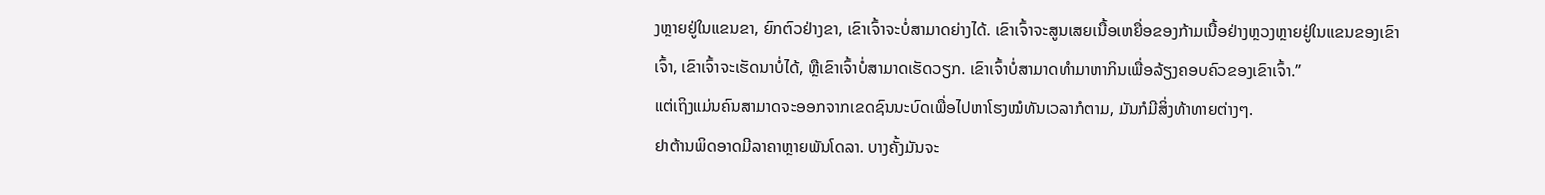ງຫຼາຍຢູ່ໃນແຂນຂາ, ຍົກຕົວຢ່າງຂາ, ເຂົາເຈົ້າຈະບໍ່ສາມາດຍ່າງໄດ້. ເຂົາເຈົ້າຈະສູນເສຍເນື້ອເຫຍື່ອຂອງກ້າມເນື້ອຢ່າງຫຼວງຫຼາຍຢູ່ໃນແຂນຂອງເຂົາເຈົ້າ, ເຂົາເຈົ້າຈະເຮັດນາບໍ່ໄດ້, ຫຼືເຂົາເຈົ້າບໍ່ສາມາດເຮັດວຽກ. ເຂົາເຈົ້າບໍ່ສາມາດທຳມາຫາກິນເພື່ອລ້ຽງຄອບຄົວຂອງເຂົາເຈົ້າ.”
ແຕ່ເຖິງແມ່ນຄົນສາມາດຈະອອກຈາກເຂດຊົນນະບົດເພື່ອໄປຫາໂຮງໝໍທັນເວລາກໍຕາມ, ມັນກໍມີສິ່ງທ້າທາຍຕ່າງໆ.
ຢາຕ້ານພິດອາດມີລາຄາຫຼາຍພັນໂດລາ. ບາງຄັ້ງມັນຈະ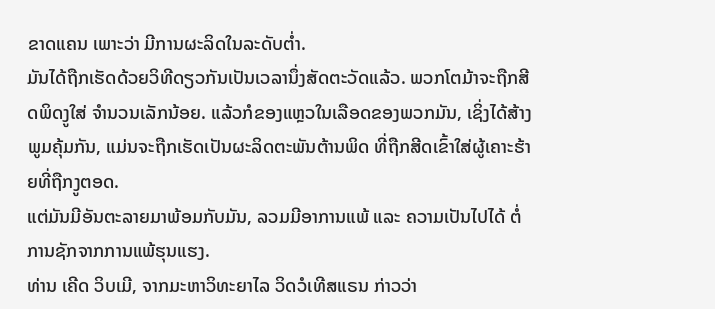ຂາດແຄນ ເພາະວ່າ ມີການຜະລິດໃນລະດັບຕ່ຳ.
ມັນໄດ້ຖືກເຮັດດ້ວຍວິທີດຽວກັນເປັນເວລານຶ່ງສັດຕະວັດແລ້ວ. ພວກໂຕມ້າຈະຖືກສີດພິດງູໃສ່ ຈຳນວນເລັກນ້ອຍ. ແລ້ວກໍຂອງແຫຼວໃນເລືອດຂອງພວກມັນ, ເຊິ່ງໄດ້ສ້າງພູມຄຸ້ມກັນ, ແມ່ນຈະຖືກເຮັດເປັນຜະລິດຕະພັນຕ້ານພິດ ທີ່ຖືກສີດເຂົ້າໃສ່ຜູ້ເຄາະຮ້າຍທີ່ຖືກງູຕອດ.
ແຕ່ມັນມີອັນຕະລາຍມາພ້ອມກັບມັນ, ລວມມີອາການແພ້ ແລະ ຄວາມເປັນໄປໄດ້ ຕໍ່ການຊັກຈາກການແພ້ຮຸນແຮງ.
ທ່ານ ເຄີດ ວິບເມີ, ຈາກມະຫາວິທະຍາໄລ ວິດວໍເທີສແຣນ ກ່າວວ່າ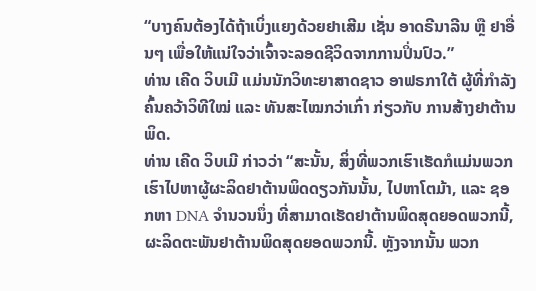“ບາງຄົນຕ້ອງໄດ້ຖ້າເບິ່ງແຍງດ້ວຍຢາເສີມ ເຊັ່ນ ອາດຣີນາລີນ ຫຼື ຢາອື່ນໆ ເພື່ອໃຫ້ແນ່ໃຈວ່າເຈົ້າຈະລອດຊີວິດຈາກການປິ່ນປົວ.”
ທ່ານ ເຄີດ ວິບເມີ ແມ່ນນັກວິທະຍາສາດຊາວ ອາຟຣກາໃຕ້ ຜູ້ທີ່ກຳລັງຄົ້ນຄວ້າວິທີໃໝ່ ແລະ ທັນສະໄໝກວ່າເກົ່າ ກ່ຽວກັບ ການສ້າງຢາຕ້ານພິດ.
ທ່ານ ເຄີດ ວິບເມີ ກ່າວວ່າ “ສະນັ້ນ, ສິ່ງທີ່ພວກເຮົາເຮັດກໍແມ່ນພວກເຮົາໄປຫາຜູ້ຜະລິດຢາຕ້ານພິດດຽວກັນນັ້ນ, ໄປຫາໂຕມ້າ, ແລະ ຊອກຫາ DNA ຈຳນວນນຶ່ງ ທີ່ສາມາດເຮັດຢາຕ້ານພິດສຸດຍອດພວກນີ້, ຜະລິດຕະພັນຢາຕ້ານພິດສຸດຍອດພວກນີ້. ຫຼັງຈາກນັ້ນ ພວກ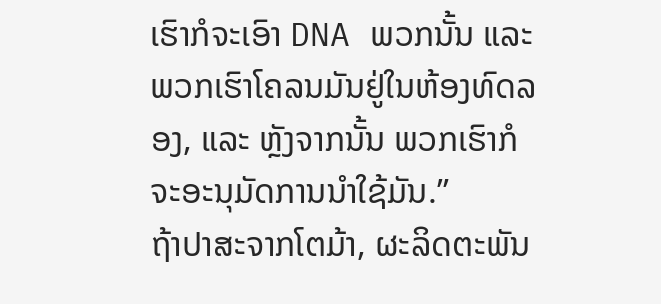ເຮົາກໍຈະເອົາ DNA ພວກນັ້ນ ແລະ ພວກເຮົາໂຄລນມັນຢູ່ໃນຫ້ອງທົດລອງ, ແລະ ຫຼັງຈາກນັ້ນ ພວກເຮົາກໍຈະອະນຸມັດການນຳໃຊ້ມັນ.”
ຖ້າປາສະຈາກໂຕມ້າ, ຜະລິດຕະພັນ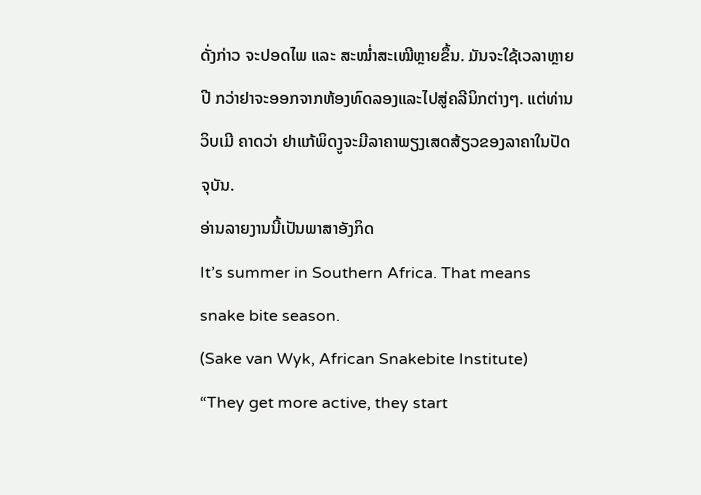ດັ່ງກ່າວ ຈະປອດໄພ ແລະ ສະໝ່ຳສະເໝີຫຼາຍຂຶ້ນ. ມັນຈະໃຊ້ເວລາຫຼາຍປີ ກວ່າຢາຈະອອກຈາກຫ້ອງທົດລອງແລະໄປສູ່ຄລີນິກຕ່າງໆ. ແຕ່ທ່ານ ວິບເມີ ຄາດວ່າ ຢາແກ້ພິດງູຈະມີລາຄາພຽງເສດສ້ຽວຂອງລາຄາໃນປັດຈຸບັນ.
ອ່ານລາຍງານນີ້ເປັນພາສາອັງກິດ
It’s summer in Southern Africa. That means snake bite season.
(Sake van Wyk, African Snakebite Institute)
“They get more active, they start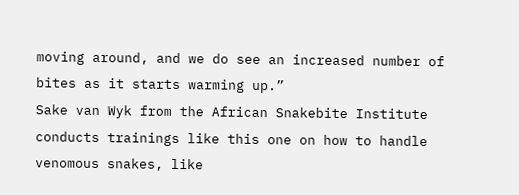moving around, and we do see an increased number of bites as it starts warming up.”
Sake van Wyk from the African Snakebite Institute conducts trainings like this one on how to handle venomous snakes, like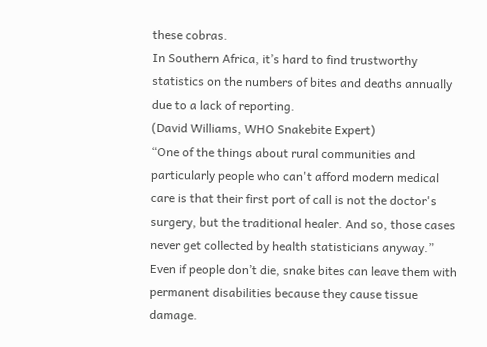these cobras.
In Southern Africa, it’s hard to find trustworthy statistics on the numbers of bites and deaths annually due to a lack of reporting.
(David Williams, WHO Snakebite Expert)
“One of the things about rural communities and particularly people who can't afford modern medical care is that their first port of call is not the doctor's surgery, but the traditional healer. And so, those cases never get collected by health statisticians anyway.”
Even if people don’t die, snake bites can leave them with permanent disabilities because they cause tissue damage.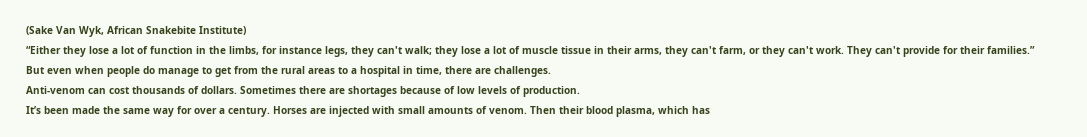(Sake Van Wyk, African Snakebite Institute)
“Either they lose a lot of function in the limbs, for instance legs, they can't walk; they lose a lot of muscle tissue in their arms, they can't farm, or they can't work. They can't provide for their families.”
But even when people do manage to get from the rural areas to a hospital in time, there are challenges.
Anti-venom can cost thousands of dollars. Sometimes there are shortages because of low levels of production.
It’s been made the same way for over a century. Horses are injected with small amounts of venom. Then their blood plasma, which has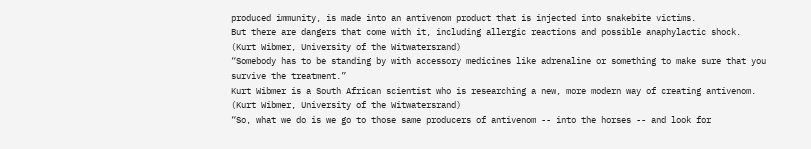produced immunity, is made into an antivenom product that is injected into snakebite victims.
But there are dangers that come with it, including allergic reactions and possible anaphylactic shock.
(Kurt Wibmer, University of the Witwatersrand)
“Somebody has to be standing by with accessory medicines like adrenaline or something to make sure that you survive the treatment.”
Kurt Wibmer is a South African scientist who is researching a new, more modern way of creating antivenom.
(Kurt Wibmer, University of the Witwatersrand)
“So, what we do is we go to those same producers of antivenom -- into the horses -- and look for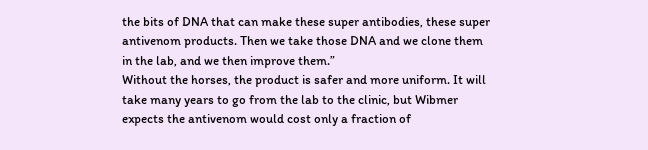the bits of DNA that can make these super antibodies, these super antivenom products. Then we take those DNA and we clone them in the lab, and we then improve them.”
Without the horses, the product is safer and more uniform. It will take many years to go from the lab to the clinic, but Wibmer expects the antivenom would cost only a fraction of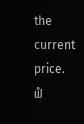the current price.
ຟໍ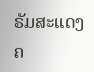ຣັມສະແດງຄ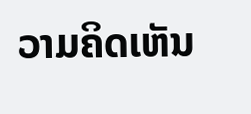ວາມຄິດເຫັນ